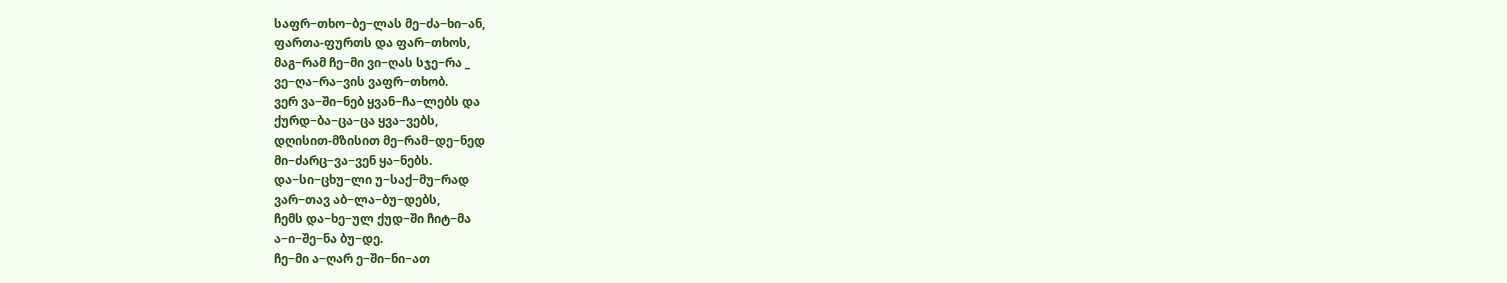საფრ−თხო−ბე−ლას მე−ძა−ხი−ან,
ფართა-ფურთს და ფარ−თხოს,
მაგ−რამ ჩე−მი ვი−ღას სჯე−რა _
ვე−ღა−რა−ვის ვაფრ−თხობ.
ვერ ვა−ში−ნებ ყვან−ჩა−ლებს და
ქურდ−ბა−ცა−ცა ყვა−ვებს,
დღისით-მზისით მე−რამ−დე−ნედ
მი−ძარც−ვა−ვენ ყა−ნებს.
და−სი−ცხუ−ლი უ−საქ−მუ−რად
ვარ−თავ აბ−ლა−ბუ−დებს,
ჩემს და−ხე−ულ ქუდ−ში ჩიტ−მა
ა−ი−შე−ნა ბუ−დე.
ჩე−მი ა−ღარ ე−ში−ნი−ათ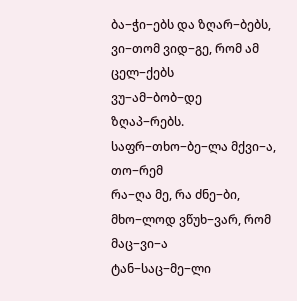ბა−ჭი−ებს და ზღარ−ბებს,
ვი−თომ ვიდ−გე, რომ ამ ცელ−ქებს
ვუ−ამ−ბობ−დე ზღაპ−რებს.
საფრ−თხო−ბე−ლა მქვი−ა, თო−რემ
რა−ღა მე, რა ძნე−ბი,
მხო−ლოდ ვწუხ−ვარ, რომ მაც−ვი−ა
ტან−საც−მე−ლი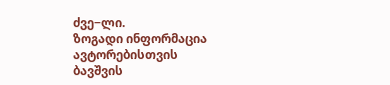ძვე−ლი.
ზოგადი ინფორმაცია
ავტორებისთვის
ბავშვის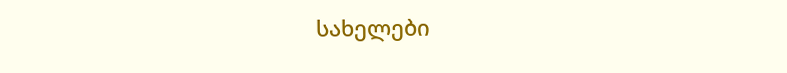სახელები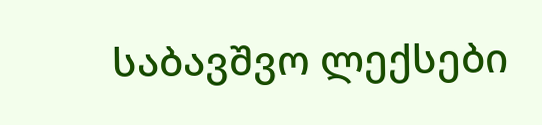საბავშვო ლექსები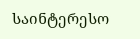საინტერესო